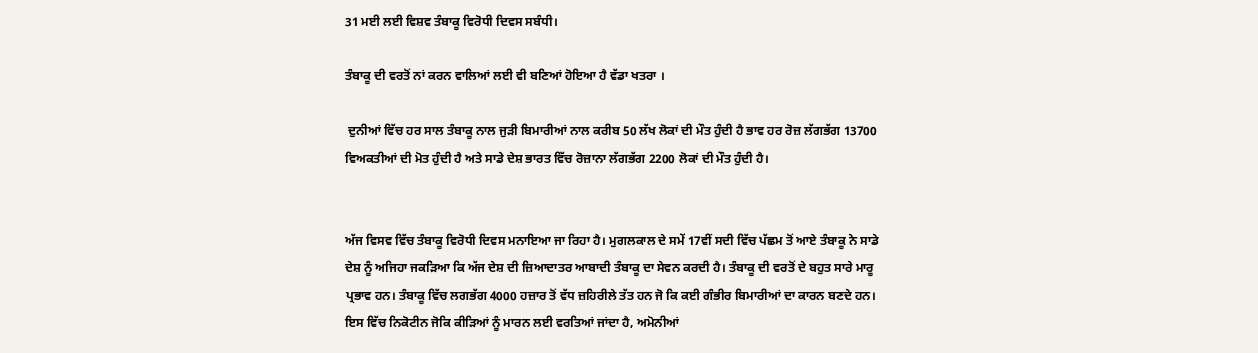31 ਮਈ ਲਈ ਵਿਸ਼ਵ ਤੰਬਾਕੂ ਵਿਰੋਧੀ ਦਿਵਸ ਸਬੰਧੀ।

ਤੰਬਾਕੂ ਦੀ ਵਰਤੋਂ ਨਾਂ ਕਰਨ ਵਾਲਿਆਂ ਲਈ ਵੀ ਬਣਿਆਂ ਹੋਇਆ ਹੈ ਵੱਡਾ ਖਤਰਾ ।

 ਦੁਨੀਆਂ ਵਿੱਚ ਹਰ ਸਾਲ ਤੰਬਾਕੂ ਨਾਲ ਜੁੜੀ ਬਿਮਾਰੀਆਂ ਨਾਲ ਕਰੀਬ 50 ਲੱਖ ਲੋਕਾਂ ਦੀ ਮੌਤ ਹੁੰਦੀ ਹੈ ਭਾਵ ਹਰ ਰੋਜ਼ ਲੱਗਭੱਗ 13700 ਵਿਅਕਤੀਆਂ ਦੀ ਮੋਤ ਹੁੰਦੀ ਹੈ ਅਤੇ ਸਾਡੇ ਦੇਸ਼ ਭਾਰਤ ਵਿੱਚ ਰੋਜ਼ਾਨਾ ਲੱਗਭੱਗ 2200 ਲੋਕਾਂ ਦੀ ਮੌਤ ਹੁੰਦੀ ਹੈ।


ਅੱਜ ਵਿਸਵ ਵਿੱਚ ਤੰਬਾਕੂ ਵਿਰੋਧੀ ਦਿਵਸ ਮਨਾਇਆ ਜਾ ਰਿਹਾ ਹੈ। ਮੁਗਲਕਾਲ ਦੇ ਸਮੇਂ 17ਵੀਂ ਸਦੀ ਵਿੱਚ ਪੱਛਮ ਤੋਂ ਆਏ ਤੰਬਾਕੂ ਨੇ ਸਾਡੇ ਦੇਸ਼ ਨੂੰ ਅਜਿਹਾ ਜਕੜਿਆ ਕਿ ਅੱਜ ਦੇਸ਼ ਦੀ ਜ਼ਿਆਦਾਤਰ ਆਬਾਦੀ ਤੰਬਾਕੂ ਦਾ ਸੇਵਨ ਕਰਦੀ ਹੈ। ਤੰਬਾਕੂ ਦੀ ਵਰਤੋਂ ਦੇ ਬਹੁਤ ਸਾਰੇ ਮਾਰੂ ਪ੍ਰਭਾਵ ਹਨ। ਤੰਬਾਕੂ ਵਿੱਚ ਲਗਭੱਗ 4000 ਹਜ਼ਾਰ ਤੋਂ ਵੱਧ ਜ਼ਹਿਰੀਲੇ ਤੱਤ ਹਨ ਜੋ ਕਿ ਕਈ ਗੰਭੀਰ ਬਿਮਾਰੀਆਂ ਦਾ ਕਾਰਨ ਬਣਦੇ ਹਨ। ਇਸ ਵਿੱਚ ਨਿਕੋਟੀਨ ਜੋਕਿ ਕੀੜਿਆਂ ਨੂੰ ਮਾਰਨ ਲਈ ਵਰਤਿਆਂ ਜਾਂਦਾ ਹੈ, ਅਮੋਨੀਆਂ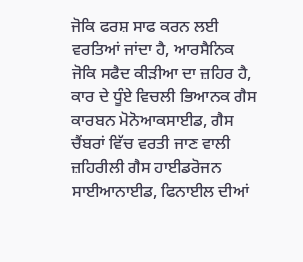ਜੋਕਿ ਫਰਸ਼ ਸਾਫ ਕਰਨ ਲਈ ਵਰਤਿਆਂ ਜਾਂਦਾ ਹੈ, ਆਰਸੈਨਿਕ ਜੋਕਿ ਸਫੈਦ ਕੀੜੀਆ ਦਾ ਜ਼ਹਿਰ ਹੈ, ਕਾਰ ਦੇ ਧੂੰਏ ਵਿਚਲੀ ਭਿਆਨਕ ਗੈਸ ਕਾਰਬਨ ਮੋਨੋਆਕਸਾਈਡ, ਗੈਸ ਚੈਂਬਰਾਂ ਵਿੱਚ ਵਰਤੀ ਜਾਣ ਵਾਲੀ ਜ਼ਹਿਰੀਲੀ ਗੈਸ ਹਾਈਡਰੋਜਨ ਸਾਈਆਨਾਈਡ, ਫਿਨਾਈਲ ਦੀਆਂ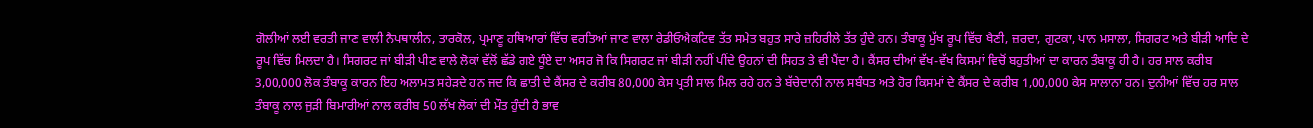ਗੋਲੀਆਂ ਲਈ ਵਰਤੀ ਜਾਣ ਵਾਲੀ ਨੈਪਥਾਲੀਨ, ਤਾਰਕੋਲ, ਪ੍ਰਮਾਣੂ ਹਥਿਆਰਾਂ ਵਿੱਚ ਵਰਤਿਆਂ ਜਾਣ ਵਾਲਾ ਰੇਡੀਓਐਕਟਿਵ ਤੱਤ ਸਮੇਤ ਬਹੁਤ ਸਾਰੇ ਜ਼ਹਿਰੀਲੇ ਤੱਤ ਹੁੰਦੇ ਹਨ। ਤੰਬਾਕੂ ਮੁੱਖ ਰੂਪ ਵਿੱਚ ਖੈਣੀ, ਜ਼ਰਦਾ, ਗੁਟਕਾ, ਪਾਨ ਮਸਾਲਾ, ਸਿਗਰਟ ਅਤੇ ਬੀੜੀ ਆਦਿ ਦੇ ਰੂਪ ਵਿੱਚ ਮਿਲਦਾ ਹੈ। ਸਿਗਰਟ ਜਾਂ ਬੀੜੀ ਪੀਣ ਵਾਲੇ ਲੋਕਾਂ ਵੱਲੋਂ ਛੱਡੇ ਗਏ ਧੂੰਏ ਦਾ ਅਸਰ ਜੋ ਕਿ ਸਿਗਰਟ ਜਾਂ ਬੀੜੀ ਨਹੀਂ ਪੀਂਦੇ ਉਹਨਾਂ ਦੀ ਸਿਹਤ ਤੇ ਵੀ ਪੈਂਦਾ ਹੈ। ਕੈਂਸਰ ਦੀਆਂ ਵੱਖ-ਵੱਖ ਕਿਸਮਾਂ ਵਿਚੋਂ ਬਹੁਤੀਆਂ ਦਾ ਕਾਰਨ ਤੰਬਾਕੂ ਹੀ ਹੈ। ਹਰ ਸਾਲ ਕਰੀਬ 3,00,000 ਲੋਕ ਤੰਬਾਕੂ ਕਾਰਨ ਇਹ ਅਲਾਮਤ ਸਹੇੜਦੇ ਹਨ ਜਦ ਕਿ ਛਾਤੀ ਦੇ ਕੈਂਸਰ ਦੇ ਕਰੀਬ 80,000 ਕੇਸ ਪ੍ਰਤੀ ਸਾਲ ਮਿਲ ਰਹੇ ਹਨ ਤੇ ਬੱਚੇਦਾਨੀ ਨਾਲ ਸਬੰਧਤ ਅਤੇ ਹੋਰ ਕਿਸਮਾਂ ਦੇ ਕੈਂਸਰ ਦੇ ਕਰੀਬ 1,00,000 ਕੇਸ ਸਾਲਾਨਾ ਹਨ। ਦੁਨੀਆਂ ਵਿੱਚ ਹਰ ਸਾਲ ਤੰਬਾਕੂ ਨਾਲ ਜੁੜੀ ਬਿਮਾਰੀਆਂ ਨਾਲ ਕਰੀਬ 50 ਲੱਖ ਲੋਕਾਂ ਦੀ ਮੌਤ ਹੁੰਦੀ ਹੈ ਭਾਵ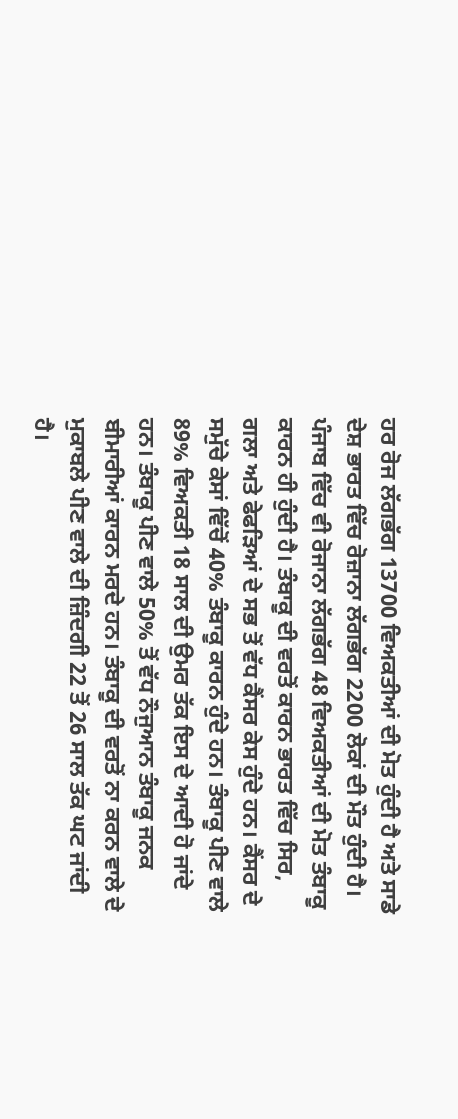ਹਰ ਰੋਜ ਲੱਗਭੱਗ 13700 ਵਿਅਕਤੀਆਂ ਦੀ ਮੋਤ ਹੁੰਦੀ ਹੈ ਅਤੇ ਸਾਡੇ ਦੇਸ਼ ਭਾਰਤ ਵਿੱਚ ਰੋਜ਼ਾਨਾ ਲੱਗਭੱਗ 2200 ਲੋਕਾਂ ਦੀ ਮੌਤ ਹੁੰਦੀ ਹੈ। ਪੰਜਾਬ ਵਿੱਚ ਵੀ ਰੋਜਾਨਾ ਲੱਗਭੱਗ 48 ਵਿਅਕਤੀਆਂ ਦੀ ਮੋਤ ਤੰਬਾਕੂ ਕਾਰਨ ਹੀ ਹੁੰਦੀ ਹੈ। ਤੰਬਾਕੂ ਦੀ ਵਰਤੋਂ ਕਾਰਨ ਭਾਰਤ ਵਿੱਚ ਸਿਰ, ਗਲਾ ਅਤੇ ਫੇਫੜਿਆਂ ਦੇ ਸਭ ਤੋਂ ਵੱਧ ਕੈਂਸਰ ਕੇਸ ਹੁੰਦੇ ਹਨ। ਕੈਂਸਰ ਦੇ ਸਮੁੱਚੇ ਕੇਸਾਂ ਵਿੱਚੋਂ 40% ਤੰਬਾਕੂ ਕਾਰਨ ਹੁੰਦੇ ਹਨ। ਤੰਬਾਕੂ ਪੀਣ ਵਾਲੇ 89% ਵਿਅਕਤੀ 18 ਸਾਲ ਦੀ ਉਮਰ ਤੱਕ ਇਸ ਦੇ ਆਦੀ ਹੋ ਜਾਂਦੇ ਹਨ। ਤੰਬਾਕੂ ਪੀਣ ਵਾਲੇ 50% ਤੋਂ ਵੱਧ ਨੌਜੁਆਨ ਤੰਬਾਕੂ ਜਨਕ ਬੀਮਾਰੀਆਂ ਕਾਰਨ ਮਰਦੇ ਹਨ। ਤੰਬਾਕੂ ਦੀ ਵਰਤੋਂ ਨਾ ਕਰਨ ਵਾਲੇ ਦੇ ਮੁਕਾਬਲੇ ਪੀਣ ਵਾਲੇ ਦੀ ਜ਼ਿੰਦਗੀ 22 ਤੋਂ 26 ਸਾਲ ਤੱਕ ਘਟ ਜਾਂਦੀ ਹੈ।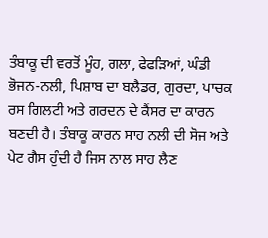ਤੰਬਾਕੂ ਦੀ ਵਰਤੋਂ ਮੂੰਹ, ਗਲਾ, ਫੇਫੜਿਆਂ, ਘੰਡੀ ਭੋਜਨ-ਨਲੀ, ਪਿਸ਼ਾਬ ਦਾ ਬਲੈਡਰ, ਗੁਰਦਾ, ਪਾਚਕ ਰਸ ਗਿਲਟੀ ਅਤੇ ਗਰਦਨ ਦੇ ਕੈਂਸਰ ਦਾ ਕਾਰਨ ਬਣਦੀ ਹੈ। ਤੰਬਾਕੂ ਕਾਰਨ ਸਾਹ ਨਲੀ ਦੀ ਸੋਜ ਅਤੇ ਪੇਟ ਗੈਸ ਹੁੰਦੀ ਹੈ ਜਿਸ ਨਾਲ ਸਾਹ ਲੈਣ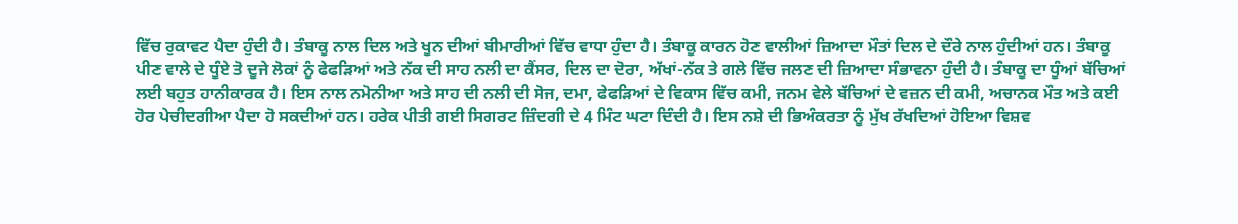ਵਿੱਚ ਰੁਕਾਵਟ ਪੈਦਾ ਹੁੰਦੀ ਹੈ। ਤੰਬਾਕੂ ਨਾਲ ਦਿਲ ਅਤੇ ਖੂਨ ਦੀਆਂ ਬੀਮਾਰੀਆਂ ਵਿੱਚ ਵਾਧਾ ਹੁੰਦਾ ਹੈ। ਤੰਬਾਕੂ ਕਾਰਨ ਹੋਣ ਵਾਲੀਆਂ ਜ਼ਿਆਦਾ ਮੌਤਾਂ ਦਿਲ ਦੇ ਦੌਰੇ ਨਾਲ ਹੁੰਦੀਆਂ ਹਨ। ਤੰਬਾਕੂ ਪੀਣ ਵਾਲੇ ਦੇ ਧੂੰਏ ਤੋ ਦੂਜੇ ਲੋਕਾਂ ਨੂੰ ਫੇਫੜਿਆਂ ਅਤੇ ਨੱਕ ਦੀ ਸਾਹ ਨਲੀ ਦਾ ਕੈਂਸਰ, ਦਿਲ ਦਾ ਦੋਰਾ, ਅੱਖਾਂ-ਨੱਕ ਤੇ ਗਲੇ ਵਿੱਚ ਜਲਣ ਦੀ ਜ਼ਿਆਦਾ ਸੰਭਾਵਨਾ ਹੁੰਦੀ ਹੈ। ਤੰਬਾਕੂ ਦਾ ਧੂੰਆਂ ਬੱਚਿਆਂ ਲਈ ਬਹੁਤ ਹਾਨੀਕਾਰਕ ਹੈ। ਇਸ ਨਾਲ ਨਮੋਨੀਆ ਅਤੇ ਸਾਹ ਦੀ ਨਲੀ ਦੀ ਸੋਜ, ਦਮਾ, ਫੇਫੜਿਆਂ ਦੇ ਵਿਕਾਸ ਵਿੱਚ ਕਮੀ, ਜਨਮ ਵੇਲੇ ਬੱਚਿਆਂ ਦੇ ਵਜ਼ਨ ਦੀ ਕਮੀ, ਅਚਾਨਕ ਮੌਤ ਅਤੇ ਕਈ ਹੋਰ ਪੇਚੀਦਗੀਆ ਪੈਦਾ ਹੋ ਸਕਦੀਆਂ ਹਨ। ਹਰੇਕ ਪੀਤੀ ਗਈ ਸਿਗਰਟ ਜ਼ਿੰਦਗੀ ਦੇ 4 ਮਿੰਟ ਘਟਾ ਦਿੰਦੀ ਹੈ। ਇਸ ਨਸ਼ੇ ਦੀ ਭਿਅੰਕਰਤਾ ਨੂੰ ਮੁੱਖ ਰੱਖਦਿਆਂ ਹੋਇਆ ਵਿਸ਼ਵ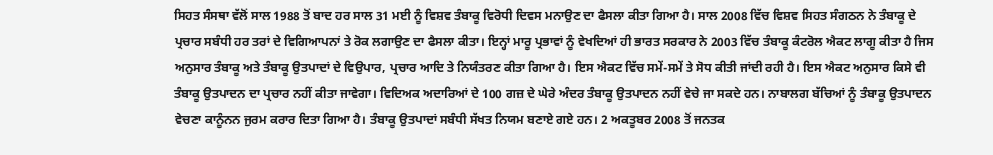ਸਿਹਤ ਸੰਸਥਾ ਵੱਲੋਂ ਸਾਲ 1988 ਤੋਂ ਬਾਦ ਹਰ ਸਾਲ 31 ਮਈ ਨੂੰ ਵਿਸ਼ਵ ਤੰਬਾਕੂ ਵਿਰੋਧੀ ਦਿਵਸ ਮਨਾਉਣ ਦਾ ਫੈਸਲਾ ਕੀਤਾ ਗਿਆ ਹੈ। ਸਾਲ 2008 ਵਿੱਚ ਵਿਸ਼ਵ ਸਿਹਤ ਸੰਗਠਨ ਨੇ ਤੰਬਾਕੂ ਦੇ ਪ੍ਰਚਾਰ ਸਬੰਧੀ ਹਰ ਤਰਾਂ ਦੇ ਵਿਗਿਆਪਨਾਂ ਤੇ ਰੋਕ ਲਗਾਉਣ ਦਾ ਫੈਸਲਾ ਕੀਤਾ। ਇਨ੍ਹਾਂ ਮਾਰੂ ਪ੍ਰਭਾਵਾਂ ਨੂੰ ਵੇਖਦਿਆਂ ਹੀ ਭਾਰਤ ਸਰਕਾਰ ਨੇ 2003 ਵਿੱਚ ਤੰਬਾਕੂ ਕੰਟਰੋਲ ਐਕਟ ਲਾਗੂ ਕੀਤਾ ਹੈ ਜਿਸ ਅਨੁਸਾਰ ਤੰਬਾਕੂ ਅਤੇ ਤੰਬਾਕੂ ਉਤਪਾਦਾਂ ਦੇ ਵਿਉਪਾਰ, ਪ੍ਰਚਾਰ ਆਦਿ ਤੇ ਨਿਯੰਤਰਣ ਕੀਤਾ ਗਿਆ ਹੈ। ਇਸ ਐਕਟ ਵਿੱਚ ਸਮੇਂ-ਸਮੇਂ ਤੇ ਸੋਧ ਕੀਤੀ ਜਾਂਦੀ ਰਹੀ ਹੈ। ਇਸ ਐਕਟ ਅਨੁਸਾਰ ਕਿਸੇ ਵੀ ਤੰਬਾਕੂ ਉਤਪਾਦਨ ਦਾ ਪ੍ਰਚਾਰ ਨਹੀਂ ਕੀਤਾ ਜਾਵੇਗਾ। ਵਿਦਿਅਕ ਅਦਾਰਿਆਂ ਦੇ 100 ਗਜ਼ ਦੇ ਘੇਰੇ ਅੰਦਰ ਤੰਬਾਕੂ ਉਤਪਾਦਨ ਨਹੀਂ ਵੇਚੇ ਜਾ ਸਕਦੇ ਹਨ। ਨਾਬਾਲਗ ਬੱਚਿਆਂ ਨੂੰ ਤੰਬਾਕੂ ਉਤਪਾਦਨ ਵੇਚਣਾ ਕਾਨੂੰਨਨ ਜੁਰਮ ਕਰਾਰ ਦਿਤਾ ਗਿਆ ਹੈ। ਤੰਬਾਕੂ ਉਤਪਾਦਾਂ ਸਬੰਧੀ ਸੱਖਤ ਨਿਯਮ ਬਣਾਏ ਗਏ ਹਨ। 2 ਅਕਤੂਬਰ 2008 ਤੋਂ ਜਨਤਕ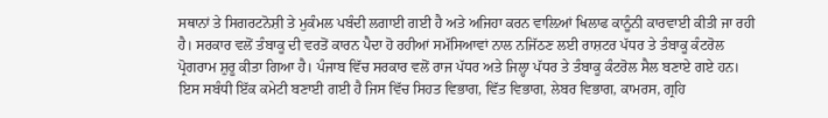ਸਥਾਨਾਂ ਤੇ ਸਿਗਰਟਨੋਸ਼ੀ ਤੇ ਮੁਕੰਮਲ ਪਬੰਦੀ ਲਗਾਈ ਗਈ ਹੈ ਅਤੇ ਅਜਿਹਾ ਕਰਨ ਵਾਲ਼ਿਆਂ ਖਿਲਾਫ ਕਾਨੂੰਨੀ ਕਾਰਵਾਈ ਕੀਤੀ ਜਾ ਰਹੀ ਹੈ। ਸਰਕਾਰ ਵਲੋਂ ਤੰਬਾਕੂ ਦੀ ਵਰਤੋਂ ਕਾਰਨ ਪੈਦਾ ਹੋ ਰਹੀਆਂ ਸਮੱਸਿਆਵਾਂ ਨਾਲ ਨਜਿੱਠਣ ਲਈ ਰਾਸ਼ਟਰ ਪੱਧਰ ਤੇ ਤੰਬਾਕੂ ਕੰਟਰੋਲ ਪ੍ਰੋਗਰਾਮ ਸ਼ੁਰੂ ਕੀਤਾ ਗਿਆ ਹੈ। ਪੰਜਾਬ ਵਿੱਚ ਸਰਕਾਰ ਵਲੋਂ ਰਾਜ ਪੱਧਰ ਅਤੇ ਜਿਲ੍ਹਾ ਪੱਧਰ ਤੇ ਤੰਬਾਕੂ ਕੰਟਰੋਲ ਸੈਲ ਬਣਾਏ ਗਏ ਹਨ। ਇਸ ਸਬੰਧੀ ਇੱਕ ਕਮੇਟੀ ਬਣਾਈ ਗਈ ਹੈ ਜਿਸ ਵਿੱਚ ਸਿਹਤ ਵਿਭਾਗ, ਵਿੱਤ ਵਿਭਾਗ, ਲੇਬਰ ਵਿਭਾਗ, ਕਾਮਰਸ, ਗ੍ਰਹਿ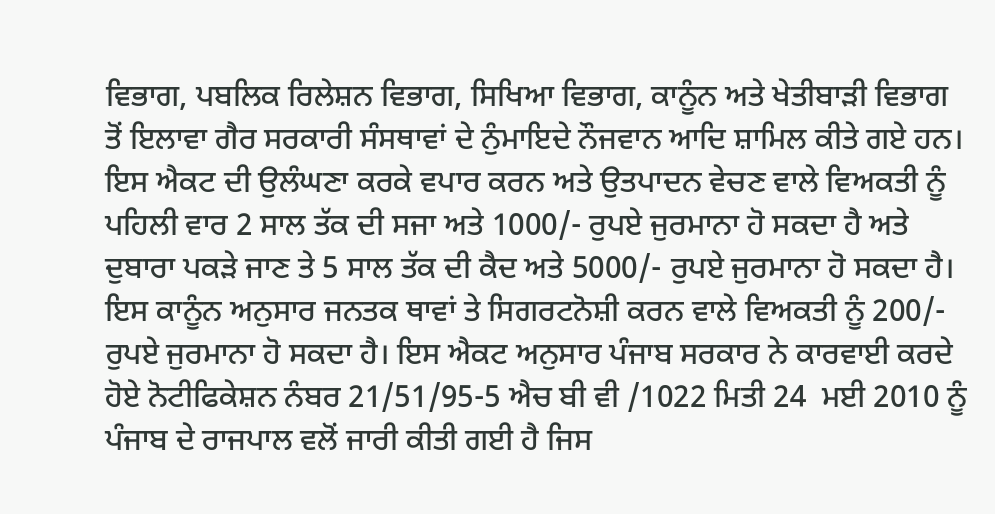ਵਿਭਾਗ, ਪਬਲਿਕ ਰਿਲੇਸ਼ਨ ਵਿਭਾਗ, ਸਿਖਿਆ ਵਿਭਾਗ, ਕਾਨੂੰਨ ਅਤੇ ਖੇਤੀਬਾੜੀ ਵਿਭਾਗ ਤੋਂ ਇਲਾਵਾ ਗੈਰ ਸਰਕਾਰੀ ਸੰਸਥਾਵਾਂ ਦੇ ਨੁੰਮਾਇਦੇ ਨੌਜਵਾਨ ਆਦਿ ਸ਼ਾਮਿਲ ਕੀਤੇ ਗਏ ਹਨ। ਇਸ ਐਕਟ ਦੀ ਉਲੰਘਣਾ ਕਰਕੇ ਵਪਾਰ ਕਰਨ ਅਤੇ ਉਤਪਾਦਨ ਵੇਚਣ ਵਾਲੇ ਵਿਅਕਤੀ ਨੂੰ ਪਹਿਲੀ ਵਾਰ 2 ਸਾਲ ਤੱਕ ਦੀ ਸਜਾ ਅਤੇ 1000/- ਰੁਪਏ ਜੁਰਮਾਨਾ ਹੋ ਸਕਦਾ ਹੈ ਅਤੇ ਦੁਬਾਰਾ ਪਕੜੇ ਜਾਣ ਤੇ 5 ਸਾਲ ਤੱਕ ਦੀ ਕੈਦ ਅਤੇ 5000/- ਰੁਪਏ ਜੁਰਮਾਨਾ ਹੋ ਸਕਦਾ ਹੈ। ਇਸ ਕਾਨੂੰਨ ਅਨੁਸਾਰ ਜਨਤਕ ਥਾਵਾਂ ਤੇ ਸਿਗਰਟਨੋਸ਼ੀ ਕਰਨ ਵਾਲੇ ਵਿਅਕਤੀ ਨੂੰ 200/- ਰੁਪਏ ਜੁਰਮਾਨਾ ਹੋ ਸਕਦਾ ਹੈ। ਇਸ ਐਕਟ ਅਨੁਸਾਰ ਪੰਜਾਬ ਸਰਕਾਰ ਨੇ ਕਾਰਵਾਈ ਕਰਦੇ ਹੋਏ ਨੋਟੀਫਿਕੇਸ਼ਨ ਨੰਬਰ 21/51/95-5 ਐਚ ਬੀ ਵੀ /1022 ਮਿਤੀ 24  ਮਈ 2010 ਨੂੰ ਪੰਜਾਬ ਦੇ ਰਾਜਪਾਲ ਵਲੋਂ ਜਾਰੀ ਕੀਤੀ ਗਈ ਹੈ ਜਿਸ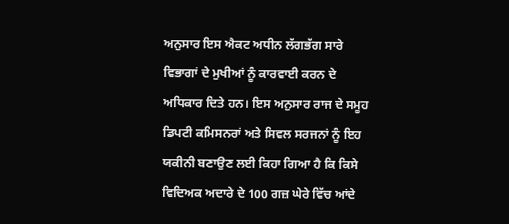ਅਨੁਸਾਰ ਇਸ ਐਕਟ ਅਧੀਨ ਲੱਗਭੱਗ ਸਾਰੇ ਵਿਭਾਗਾਂ ਦੇ ਮੁਖੀਆਂ ਨੂੰ ਕਾਰਵਾਈ ਕਰਨ ਦੇ ਅਧਿਕਾਰ ਦਿਤੇ ਹਨ। ਇਸ ਅਨੁਸਾਰ ਰਾਜ ਦੇ ਸਮੂਹ ਡਿਪਟੀ ਕਮਿਸਨਰਾਂ ਅਤੇ ਸਿਵਲ ਸਰਜਨਾਂ ਨੂੰ ਇਹ ਯਕੀਨੀ ਬਣਾਉਣ ਲਈ ਕਿਹਾ ਗਿਆ ਹੈ ਕਿ ਕਿਸੇ ਵਿਦਿਅਕ ਅਦਾਰੇ ਦੇ 100 ਗਜ਼ ਘੇਰੇ ਵਿੱਚ ਆਂਦੇ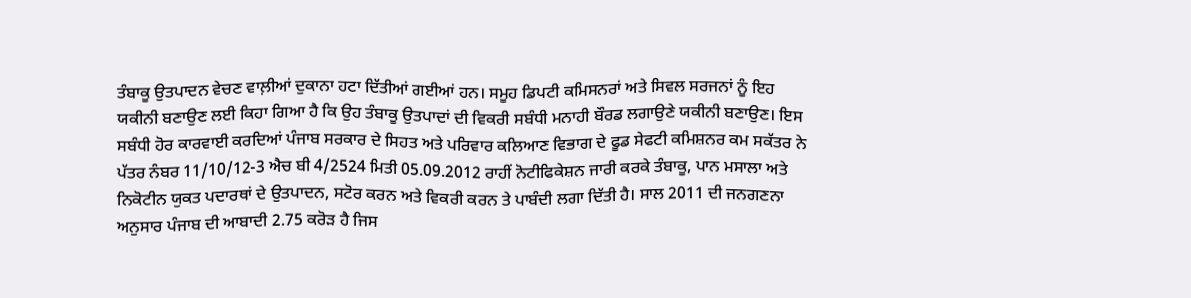ਤੰਬਾਕੂ ਉਤਪਾਦਨ ਵੇਚਣ ਵਾਲ਼ੀਆਂ ਦੁਕਾਨਾ ਹਟਾ ਦਿੱਤੀਆਂ ਗਈਆਂ ਹਨ। ਸਮੂਹ ਡਿਪਟੀ ਕਮਿਸਨਰਾਂ ਅਤੇ ਸਿਵਲ ਸਰਜਨਾਂ ਨੂੰ ਇਹ ਯਕੀਨੀ ਬਣਾਉਣ ਲਈ ਕਿਹਾ ਗਿਆ ਹੈ ਕਿ ਉਹ ਤੰਬਾਕੂ ਉਤਪਾਦਾਂ ਦੀ ਵਿਕਰੀ ਸਬੰਧੀ ਮਨਾਹੀ ਬੌਰਡ ਲਗਾਉਣੇ ਯਕੀਨੀ ਬਣਾਉਣ। ਇਸ ਸਬੰਧੀ ਹੋਰ ਕਾਰਵਾਈ ਕਰਦਿਆਂ ਪੰਜਾਬ ਸਰਕਾਰ ਦੇ ਸਿਹਤ ਅਤੇ ਪਰਿਵਾਰ ਕਲਿਆਣ ਵਿਭਾਗ ਦੇ ਫੂਡ ਸੇਫਟੀ ਕਮਿਸ਼ਨਰ ਕਮ ਸਕੱਤਰ ਨੇ ਪੱਤਰ ਨੰਬਰ 11/10/12-3 ਐਚ ਬੀ 4/2524 ਮਿਤੀ 05.09.2012 ਰਾਹੀਂ ਨੋਟੀਫਿਕੇਸ਼ਨ ਜਾਰੀ ਕਰਕੇ ਤੰਬਾਕੂ, ਪਾਨ ਮਸਾਲਾ ਅਤੇ ਨਿਕੋਟੀਨ ਯੁਕਤ ਪਦਾਰਥਾਂ ਦੇ ਉਤਪਾਦਨ, ਸਟੋਰ ਕਰਨ ਅਤੇ ਵਿਕਰੀ ਕਰਨ ਤੇ ਪਾਬੰਦੀ ਲਗਾ ਦਿੱਤੀ ਹੈ। ਸਾਲ 2011 ਦੀ ਜਨਗਣਨਾ ਅਨੁਸਾਰ ਪੰਜਾਬ ਦੀ ਆਬਾਦੀ 2.75 ਕਰੋੜ ਹੈ ਜਿਸ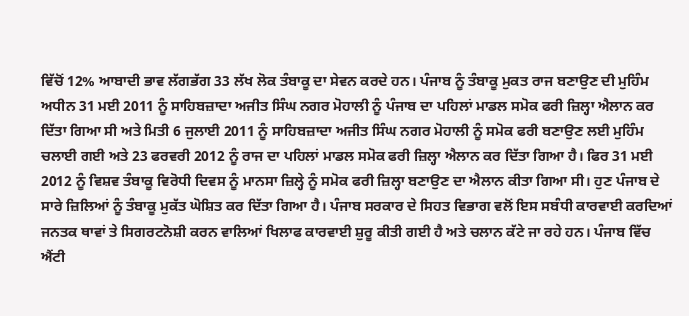ਵਿੱਚੋਂ 12% ਆਬਾਦੀ ਭਾਵ ਲੱਗਭੱਗ 33 ਲੱਖ ਲੋਕ ਤੰਬਾਕੂ ਦਾ ਸੇਵਨ ਕਰਦੇ ਹਨ। ਪੰਜਾਬ ਨੂੰ ਤੰਬਾਕੂ ਮੁਕਤ ਰਾਜ ਬਣਾਉਣ ਦੀ ਮੁਹਿੰਮ ਅਧੀਨ 31 ਮਈ 2011 ਨੂੰ ਸਾਹਿਬਜ਼ਾਦਾ ਅਜੀਤ ਸਿੰਘ ਨਗਰ ਮੋਹਾਲੀ ਨੂੰ ਪੰਜਾਬ ਦਾ ਪਹਿਲਾਂ ਮਾਡਲ ਸਮੋਕ ਫਰੀ ਜ਼ਿਲ੍ਹਾ ਐਲਾਨ ਕਰ ਦਿੱਤਾ ਗਿਆ ਸੀ ਅਤੇ ਮਿਤੀ 6 ਜੁਲਾਈ 2011 ਨੂੰ ਸਾਹਿਬਜ਼ਾਦਾ ਅਜੀਤ ਸਿੰਘ ਨਗਰ ਮੋਹਾਲੀ ਨੂੰ ਸਮੋਕ ਫਰੀ ਬਣਾਉਣ ਲਈ ਮੁਹਿੰਮ ਚਲਾਈ ਗਈ ਅਤੇ 23 ਫਰਵਰੀ 2012 ਨੂੰ ਰਾਜ ਦਾ ਪਹਿਲਾਂ ਮਾਡਲ ਸਮੋਕ ਫਰੀ ਜ਼ਿਲ੍ਹਾ ਐਲਾਨ ਕਰ ਦਿੱਤਾ ਗਿਆ ਹੈ। ਫਿਰ 31 ਮਈ 2012 ਨੂੰ ਵਿਸ਼ਵ ਤੰਬਾਕੂ ਵਿਰੋਧੀ ਦਿਵਸ ਨੂੰ ਮਾਨਸਾ ਜ਼ਿਲ੍ਹੇ ਨੂੰ ਸਮੋਕ ਫਰੀ ਜ਼ਿਲ੍ਹਾ ਬਣਾਉਣ ਦਾ ਐਲਾਨ ਕੀਤਾ ਗਿਆ ਸੀ। ਹੁਣ ਪੰਜਾਬ ਦੇ ਸਾਰੇ ਜ਼ਿਲਿਆਂ ਨੂੰ ਤੰਬਾਕੂ ਮੁਕੱਤ ਘੋਸ਼ਿਤ ਕਰ ਦਿੱਤਾ ਗਿਆ ਹੈ। ਪੰਜਾਬ ਸਰਕਾਰ ਦੇ ਸਿਹਤ ਵਿਭਾਗ ਵਲੋਂ ਇਸ ਸਬੰਧੀ ਕਾਰਵਾਈ ਕਰਦਿਆਂ ਜਨਤਕ ਥਾਵਾਂ ਤੇ ਸਿਗਰਟਨੋਸ਼ੀ ਕਰਨ ਵਾਲਿਆਂ ਖਿਲਾਫ ਕਾਰਵਾਈ ਸ਼ੁਰੂ ਕੀਤੀ ਗਈ ਹੈ ਅਤੇ ਚਲਾਨ ਕੱਟੇ ਜਾ ਰਹੇ ਹਨ। ਪੰਜਾਬ ਵਿੱਚ ਐਂਟੀ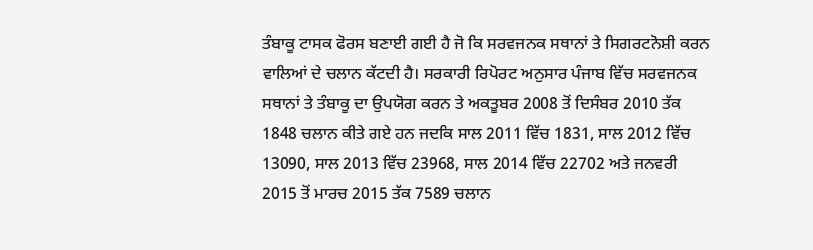ਤੰਬਾਕੂ ਟਾਸਕ ਫੋਰਸ ਬਣਾਈ ਗਈ ਹੈ ਜੋ ਕਿ ਸਰਵਜਨਕ ਸਥਾਨਾਂ ਤੇ ਸਿਗਰਟਨੋਸ਼ੀ ਕਰਨ ਵਾਲਿਆਂ ਦੇ ਚਲਾਨ ਕੱਟਦੀ ਹੈ। ਸਰਕਾਰੀ ਰਿਪੋਰਟ ਅਨੁਸਾਰ ਪੰਜਾਬ ਵਿੱਚ ਸਰਵਜਨਕ ਸਥਾਨਾਂ ਤੇ ਤੰਬਾਕੂ ਦਾ ਉਪਯੋਗ ਕਰਨ ਤੇ ਅਕਤੂਬਰ 2008 ਤੋਂ ਦਿਸੰਬਰ 2010 ਤੱਕ 1848 ਚਲਾਨ ਕੀਤੇ ਗਏ ਹਨ ਜਦਕਿ ਸਾਲ 2011 ਵਿੱਚ 1831, ਸਾਲ 2012 ਵਿੱਚ 13090, ਸਾਲ 2013 ਵਿੱਚ 23968, ਸਾਲ 2014 ਵਿੱਚ 22702 ਅਤੇ ਜਨਵਰੀ 2015 ਤੋਂ ਮਾਰਚ 2015 ਤੱਕ 7589 ਚਲਾਨ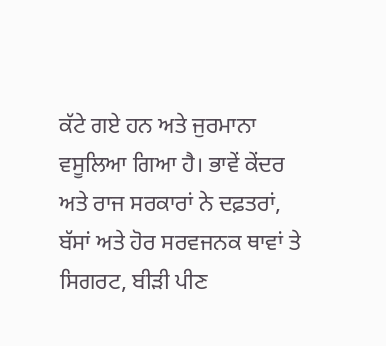ਕੱਟੇ ਗਏ ਹਨ ਅਤੇ ਜੁਰਮਾਨਾ ਵਸੂਲਿਆ ਗਿਆ ਹੈ। ਭਾਵੇਂ ਕੇਂਦਰ ਅਤੇ ਰਾਜ ਸਰਕਾਰਾਂ ਨੇ ਦਫ਼ਤਰਾਂ, ਬੱਸਾਂ ਅਤੇ ਹੋਰ ਸਰਵਜਨਕ ਥਾਵਾਂ ਤੇ ਸਿਗਰਟ, ਬੀੜੀ ਪੀਣ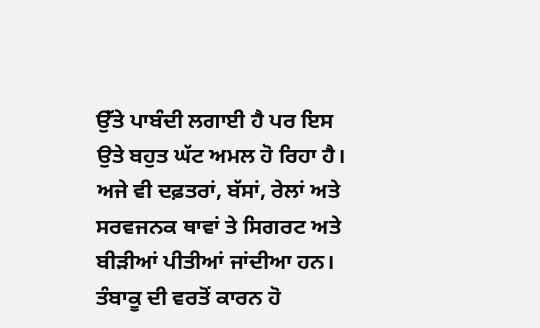ਉੱਤੇ ਪਾਬੰਦੀ ਲਗਾਈ ਹੈ ਪਰ ਇਸ ਉਤੇ ਬਹੁਤ ਘੱਟ ਅਮਲ ਹੋ ਰਿਹਾ ਹੈ। ਅਜੇ ਵੀ ਦਫ਼ਤਰਾਂ, ਬੱਸਾਂ, ਰੇਲਾਂ ਅਤੇ ਸਰਵਜਨਕ ਥਾਵਾਂ ਤੇ ਸਿਗਰਟ ਅਤੇ ਬੀੜੀਆਂ ਪੀਤੀਆਂ ਜਾਂਦੀਆ ਹਨ। ਤੰਬਾਕੂ ਦੀ ਵਰਤੋਂ ਕਾਰਨ ਹੋ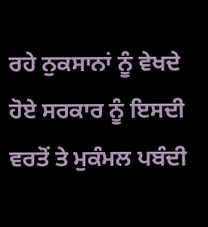ਰਹੇ ਨੁਕਸਾਨਾਂ ਨੂੰ ਵੇਖਦੇ ਹੋਏ ਸਰਕਾਰ ਨੂੰ ਇਸਦੀ ਵਰਤੋਂ ਤੇ ਮੁਕੰਮਲ ਪਬੰਦੀ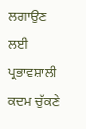ਲਗਾਉਣ ਲਈ ਪ੍ਰਭਾਵਸ਼ਾਲੀ ਕਦਮ ਚੁੱਕਣੇ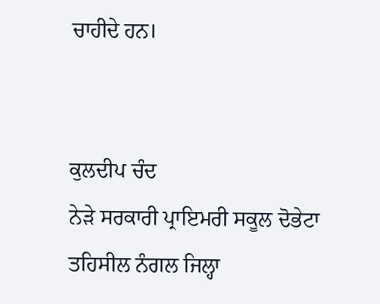ਚਾਹੀਦੇ ਹਨ।


ਕੁਲਦੀਪ ਚੰਦ
ਨੇੜੇ ਸਰਕਾਰੀ ਪ੍ਰਾਇਮਰੀ ਸਕੂਲ ਦੋਭੇਟਾ
ਤਹਿਸੀਲ ਨੰਗਲ ਜਿਲ੍ਹਾ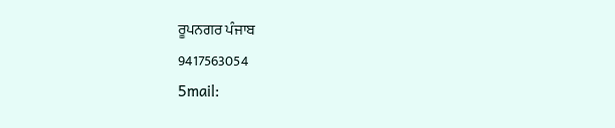ਰੂਪਨਗਰ ਪੰਜਾਬ
9417563054
5mail: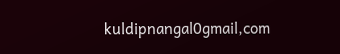kuldipnangal0gmail,com